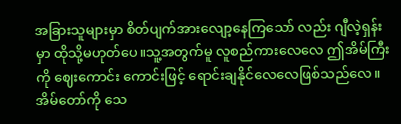အခြားသူများမှာ စိတ်ပျက်အားလျော့နေကြသော် လည်း ဂျီလဲ့ရှန်းမှာ ထိုသို့မဟုတ်ပေ။သူ့အတွက်မူ လူစည်ကားလေလေ ဤအိမ်ကြီးကို ဈေးကောင်း ကောင်းဖြင့် ရောင်းချနိုင်လေလေဖြစ်သည်လေ။
အိမ်တော်ကို သေ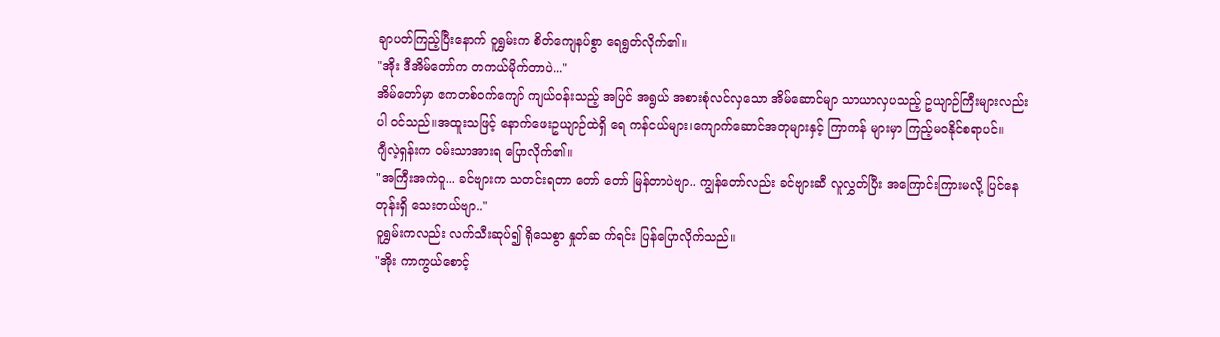ချာပတ်ကြည့်ပြီးနောက် ဝူရွှမ်းက စိတ်ကျေနပ်စွာ ရေရွတ်လိုက်၏။
"အိုး ဒီအိမ်တော်က တကယ်မိုက်တာပဲ..."
အိမ်တော်မှာ ဧကတစ်ဝက်ကျော် ကျယ်ဝန်းသည့် အပြင် အရွယ် အစားစုံလင်လှသော အိမ်ဆောင်မျာ သာယာလှပသည့် ဥယျာဉ်ကြီးများလည်း ပါ ဝင်သည်။အထူးသဖြင့် နောက်ဖေးဥယျာဉ်ထဲရှိ ရေ ကန်ငယ်များ၊ကျောက်ဆောင်အတုများနှင့် ကြာကန် များမှာ ကြည့်မဝနိုင်စရာပင်။
ဂျီလဲ့ရှန်းက ဝမ်းသာအားရ ပြောလိုက်၏။
"အကြီးအကဲဝူ... ခင်ဗျားက သတင်းရတာ တော် တော် မြန်တာပဲဗျာ.. ကျွန်တော်လည်း ခင်ဗျားဆီ လူလွှတ်ပြီး အကြောင်းကြားမလို့ ပြင်နေတုန်းရှိ သေးတယ်ဗျာ.."
ဝူရွှမ်းကလည်း လက်သီးဆုပ်၍ ရိုသေစွာ နှုတ်ဆ က်ရင်း ပြန်ပြောလိုက်သည်။
"အိုး ကာကွယ်စောင့်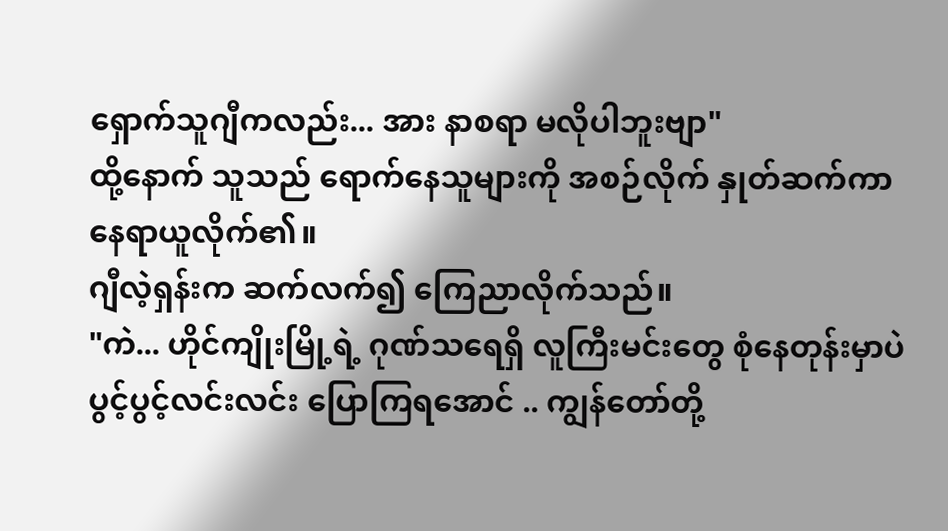ရှောက်သူဂျီကလည်း... အား နာစရာ မလိုပါဘူးဗျာ"
ထို့နောက် သူသည် ရောက်နေသူများကို အစဉ်လိုက် နှုတ်ဆက်ကာ နေရာယူလိုက်၏။
ဂျီလဲ့ရှန်းက ဆက်လက်၍ ကြေညာလိုက်သည်။
"ကဲ... ဟိုင်ကျိုးမြို့ရဲ့ ဂုဏ်သရေရှိ လူကြီးမင်းတွေ စုံနေတုန်းမှာပဲ ပွင့်ပွင့်လင်းလင်း ပြောကြရအောင် .. ကျွန်တော်တို့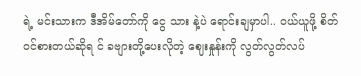ရဲ့ မင်းသားက ဒီအိမ်တော်ကို ငွေ သား နဲ့ပဲ ရောင်းချမှာပါ.. ဝယ်ယူဖို့ စိတ်ဝင်စားတယ်ဆိုရ င် ခဗျားတို့ပေးလိုတဲ့ ဈေးနှုန်းကို လွတ်လွတ်လပ်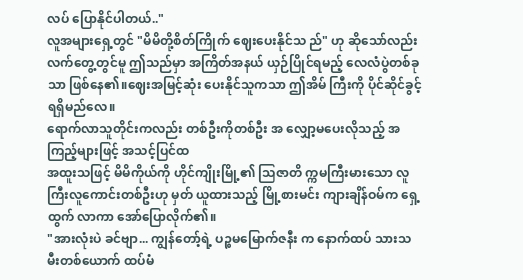လပ် ပြောနိုင်ပါတယ်.."
လူအများရှေ့တွင် "မိမိတို့စိတ်ကြိုက် ဈေးပေးနိုင်သ ည်" ဟု ဆိုသော်လည်း လက်တွေ့တွင်မူ ဤသည်မှာ အကြိတ်အနယ် ယှဉ်ပြိုင်ရမည့် လေလံပွဲတစ်ခုသာ ဖြစ်နေ၏။ဈေးအမြင့်ဆုံး ပေးနိုင်သူကသာ ဤအိမ် ကြီးကို ပိုင်ဆိုင်ခွင့်ရရှိမည်လေ။
ရောက်လာသူတိုင်းကလည်း တစ်ဦးကိုတစ်ဦး အ လျှော့မပေးလိုသည့် အကြည့်များဖြင့် အသင့်ပြင်ထ
အထူးသဖြင့် မိမိကိုယ်ကို ဟိုင်ကျိုးမြို့၏ သြဇာတိ က္ကမကြီးမားသော လူကြီးလူကောင်းတစ်ဦးဟု မှတ် ယူထားသည့် မြို့စားမင်း ကျားချိန်ဝမ်က ရှေ့ထွက် လာကာ အော်ပြောလိုက်၏။
"အားလုံးပဲ ခင်ဗျာ... ကျွန်တော့်ရဲ့ ပဉ္စမမြောက်ဇနီး က နောက်ထပ် သားသမီးတစ်ယောက် ထပ်မံ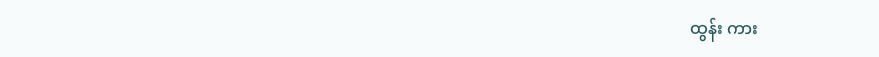ထွန်း ကား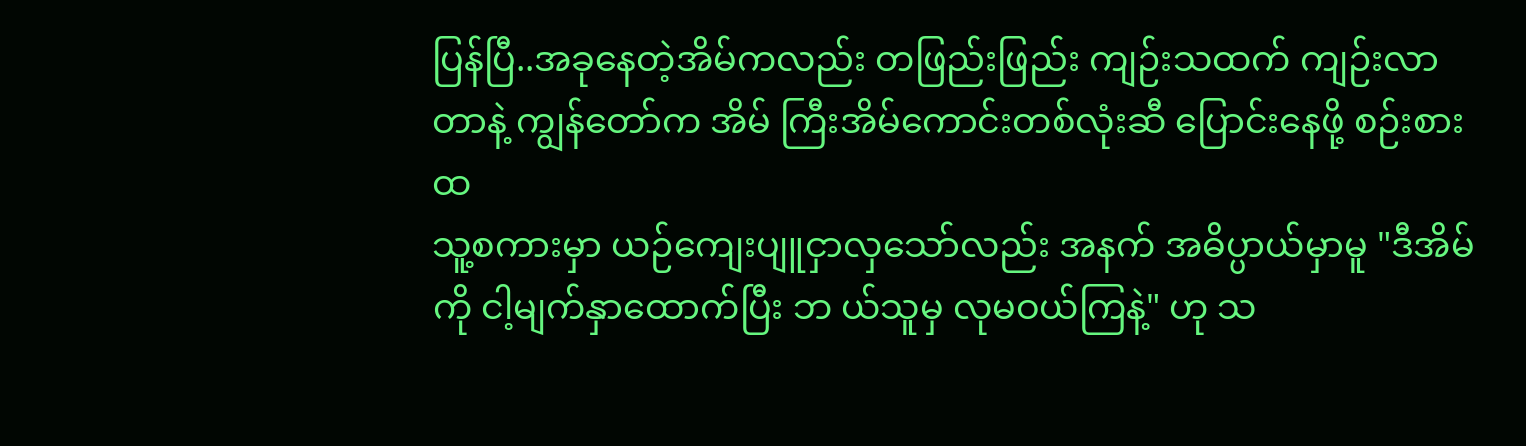ပြန်ပြီ..အခုနေတဲ့အိမ်ကလည်း တဖြည်းဖြည်း ကျဉ်းသထက် ကျဉ်းလာတာနဲ့ ကျွန်တော်က အိမ် ကြီးအိမ်ကောင်းတစ်လုံးဆီ ပြောင်းနေဖို့ စဉ်းစားထ
သူ့စကားမှာ ယဉ်ကျေးပျူငှာလှသော်လည်း အနက် အဓိပ္ပာယ်မှာမူ "ဒီအိမ်ကို ငါ့မျက်နှာထောက်ပြီး ဘ ယ်သူမှ လုမဝယ်ကြနဲ့" ဟု သ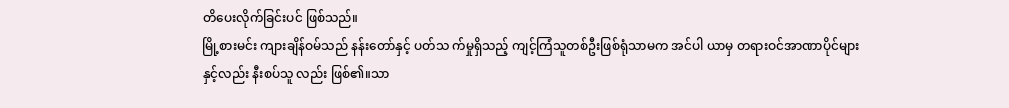တိပေးလိုက်ခြင်းပင် ဖြစ်သည်။
မြို့စားမင်း ကျားချိန်ဝမ်သည် နန်းတော်နှင့် ပတ်သ က်မှုရှိသည့် ကျင့်ကြံသူတစ်ဦးဖြစ်ရုံသာမက အင်ပါ ယာမှ တရားဝင်အာဏာပိုင်များနှင့်လည်း နီးစပ်သူ လည်း ဖြစ်၏။သာ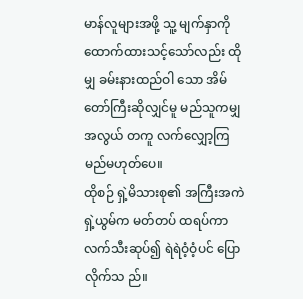မာန်လူများအဖို့ သူ့ မျက်နှာကို ထောက်ထားသင့်သော်လည်း ထိုမျှ ခမ်းနားထည်ဝါ သော အိမ်တော်ကြီးဆိုလျှင်မူ မည်သူကမျှ အလွယ် တကူ လက်လျှော့ကြမည်မဟုတ်ပေ။
ထိုစဉ် ရှဲ့မိသားစု၏ အကြီးအကဲရှဲ့ယွမ်က မတ်တပ် ထရပ်ကာ လက်သီးဆုပ်၍ ရဲရဲဝံ့ဝံ့ပင် ပြောလိုက်သ ည်။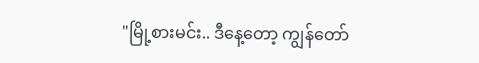"မြို့စားမင်း.. ဒီနေ့တော့ ကျွန်တော်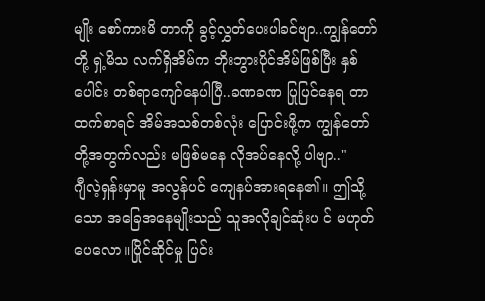မျိုး စော်ကားမိ တာကို ခွင့်လွှတ်ပေးပါခင်ဗျာ..ကျွန်တော်တို့ ရှဲ့မိသ လက်ရှိအိမ်က ဘိုးဘွားပိုင်အိမ်ဖြစ်ပြီး နှစ် ပေါင်း တစ်ရာကျော်နေပါပြီ..ခဏခဏ ပြုပြင်နေရ တာထက်စာရင် အိမ်အသစ်တစ်လုံး ပြောင်းဖို့က ကျွန်တော်တို့အတွက်လည်း မဖြစ်မနေ လိုအပ်နေလို့ ပါဗျာ.."
ဂျီလဲ့ရှန်းမှာမူ အလွန်ပင် ကျေနပ်အားရနေ၏။ ဤသို့သော အခြေအနေမျိုးသည် သူအလိုချင်ဆုံးပ င် မဟုတ်ပေလော။ပြိုင်ဆိုင်မှု ပြင်း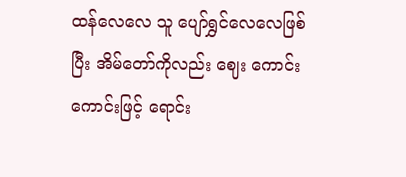ထန်လေလေ သူ ပျော်ရွှင်လေလေဖြစ်ပြီး အိမ်တော်ကိုလည်း ဈေး ကောင်းကောင်းဖြင့် ရောင်း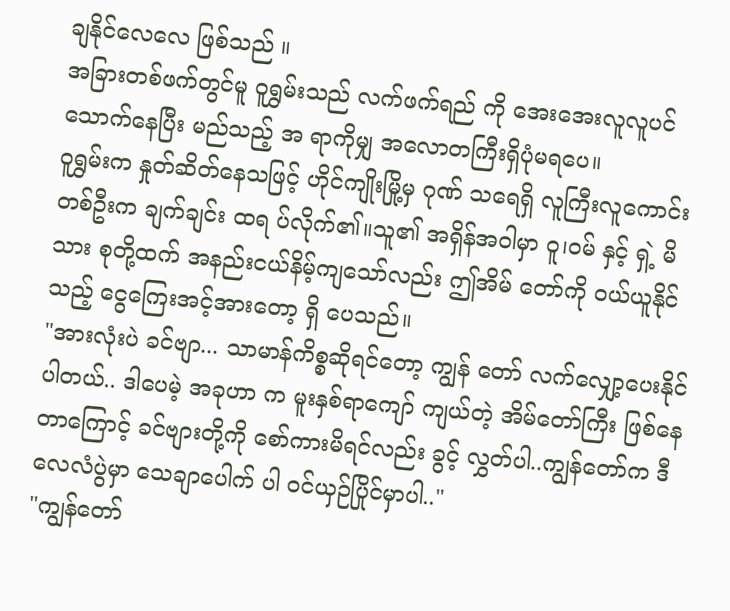ချနိုင်လေလေ ဖြစ်သည် ။
အခြားတစ်ဖက်တွင်မူ ဝူရွှမ်းသည် လက်ဖက်ရည် ကို အေးအေးလူလူပင် သောက်နေပြီး မည်သည့် အ ရာကိုမျှ အလောတကြီးရှိပုံမရပေ။
ဝူရွှမ်းက နှုတ်ဆိတ်နေသဖြင့် ဟိုင်ကျိုးမြို့မှ ဂုဏ် သရေရှိ လူကြီးလူကောင်းတစ်ဦးက ချက်ချင်း ထရ ပ်လိုက်၏။သူ၏ အရှိန်အဝါမှာ ဝူ၊ဝမ် နှင့် ရှဲ့ မိသား စုတို့ထက် အနည်းငယ်နိမ့်ကျသော်လည်း ဤအိမ် တော်ကို ဝယ်ယူနိုင်သည့် ငွေကြေးအင့်အားတော့ ရှိ ပေသည်။
"အားလုံးပဲ ခင်ဗျာ... သာမာန်ကိစ္စဆိုရင်တော့ ကျွန် တော် လက်လျှော့ပေးနိုင်ပါတယ်.. ဒါပေမဲ့ အခုဟာ က မူးနှစ်ရာကျော် ကျယ်တဲ့ အိမ်တော်ကြီး ဖြစ်နေ တာကြောင့် ခင်ဗျားတို့ကို စော်ကားမိရင်လည်း ခွင့် လွှတ်ပါ..ကျွန်တော်က ဒီလေလံပွဲမှာ သေချာပေါက် ပါ ဝင်ယှဉ်ပြိုင်မှာပါ.."
"ကျွန်တော်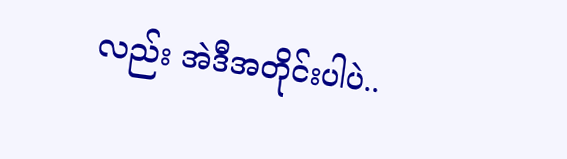လည်း အဲဒီအတိုင်းပါပဲ..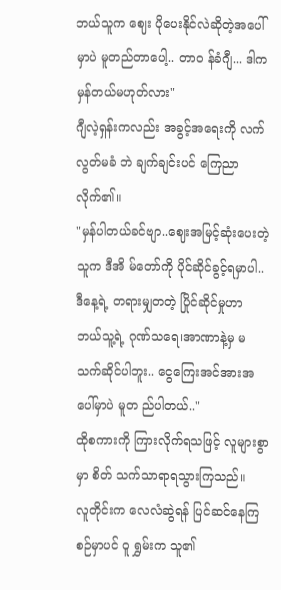ဘယ်သူက ဈေး ပိုပေးနိုင်လဲဆိုတဲ့အပေါ်မှာပဲ မူတည်တာပေါ့.. တာဝ န်ခံဂျီ... ဒါက မှန်တယ်မဟုတ်လား"
ဂျီလဲ့ရှန်းကလည်း အခွင့်အရေးကို လက်လွတ်မခံ ဘဲ ချက်ချင်းပင် ကြေညာလိုက်၏။
"မှန်ပါတယ်ခင်ဗျာ..ဈေးအမြင့်ဆုံးပေးတဲ့သူက ဒီအိ မ်တော်ကို ပိုင်ဆိုင်ခွင့်ရမှာပါ..ဒီနေ့ရဲ့ တရားမျှတတဲ့ ပြိုင်ဆိုင်မှုဟာ ဘယ်သူ့ရဲ့ ဂုဏ်သရေ၊အာဏာနဲ့မှ မ သက်ဆိုင်ပါဘူး.. ငွေကြေးအင်အားအပေါ်မှာပဲ မူတ ည်ပါတယ်.."
ထိုစကားကို ကြားလိုက်ရသဖြင့် လူများစွာမှာ စိတ် သက်သာရာရသွားကြသည်။
လူတိုင်းက လေလံဆွဲရန် ပြင်ဆင်နေကြစဉ်မှာပင် ဝူ ရွှမ်းက သူ၏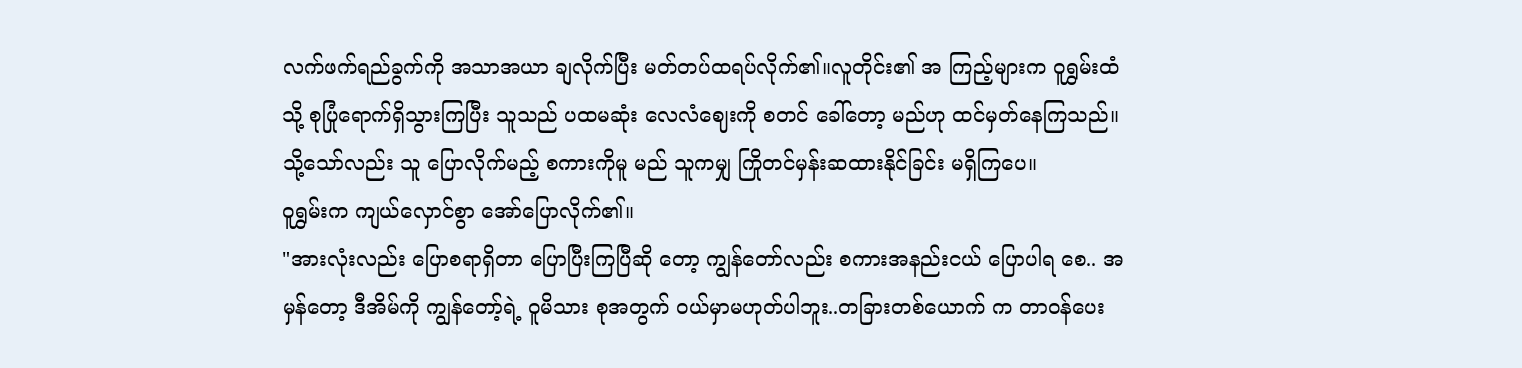လက်ဖက်ရည်ခွက်ကို အသာအယာ ချလိုက်ပြီး မတ်တပ်ထရပ်လိုက်၏။လူတိုင်း၏ အ ကြည့်များက ဝူရွှမ်းထံသို့ စုပြုံရောက်ရှိသွားကြပြီး သူသည် ပထမဆုံး လေလံဈေးကို စတင် ခေါ်တော့ မည်ဟု ထင်မှတ်နေကြသည်။
သို့သော်လည်း သူ ပြောလိုက်မည့် စကားကိုမူ မည် သူကမျှ ကြိုတင်မှန်းဆထားနိုင်ခြင်း မရှိကြပေ။
ဝူရွှမ်းက ကျယ်လှောင်စွာ အော်ပြောလိုက်၏။
"အားလုံးလည်း ပြောစရာရှိတာ ပြောပြီးကြပြီဆို တော့ ကျွန်တော်လည်း စကားအနည်းငယ် ပြောပါရ စေ.. အမှန်တော့ ဒီအိမ်ကို ကျွန်တော့်ရဲ့ ဝူမိသား စုအတွက် ဝယ်မှာမဟုတ်ပါဘူး..တခြားတစ်ယောက် က တာဝန်ပေး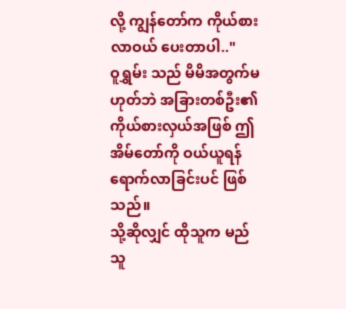လို့ ကျွန်တော်က ကိုယ်စားလာဝယ် ပေးတာပါ.."
ဝူရွှမ်း သည် မိမိအတွက်မဟုတ်ဘဲ အခြားတစ်ဦး၏ ကိုယ်စားလှယ်အဖြစ် ဤအိမ်တော်ကို ဝယ်ယူရန် ရောက်လာခြင်းပင် ဖြစ်သည်။
သို့ဆိုလျှင် ထိုသူက မည်သူ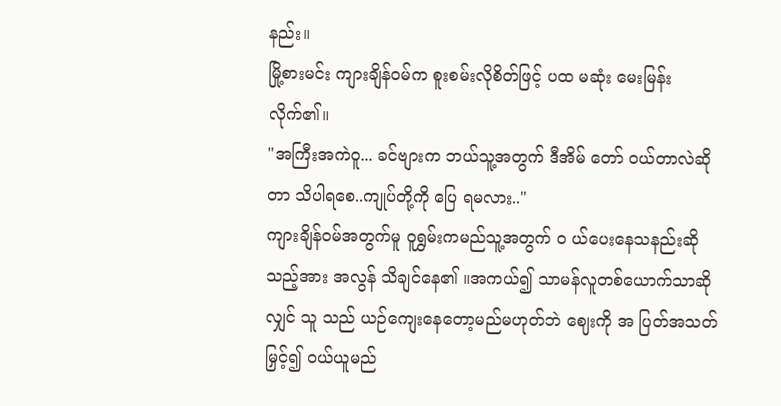နည်း။
မြို့စားမင်း ကျားချိန်ဝမ်က စူးစမ်းလိုစိတ်ဖြင့် ပထ မဆုံး မေးမြန်းလိုက်၏။
"အကြီးအကဲဝူ... ခင်ဗျားက ဘယ်သူ့အတွက် ဒီအိမ် တော် ဝယ်တာလဲဆိုတာ သိပါရစေ..ကျုပ်တို့ကို ပြေ ရမလား.."
ကျားချိန်ဝမ်အတွက်မူ ဝူရွှမ်းကမည်သူ့အတွက် ဝ ယ်ပေးနေသနည်းဆိုသည့်အား အလွန် သိချင်နေ၏ ။အကယ်၍ သာမန်လူတစ်ယောက်သာဆိုလျှင် သူ သည် ယဉ်ကျေးနေတော့မည်မဟုတ်ဘဲ ဈေးကို အ ပြတ်အသတ်မြှင့်၍ ဝယ်ယူမည်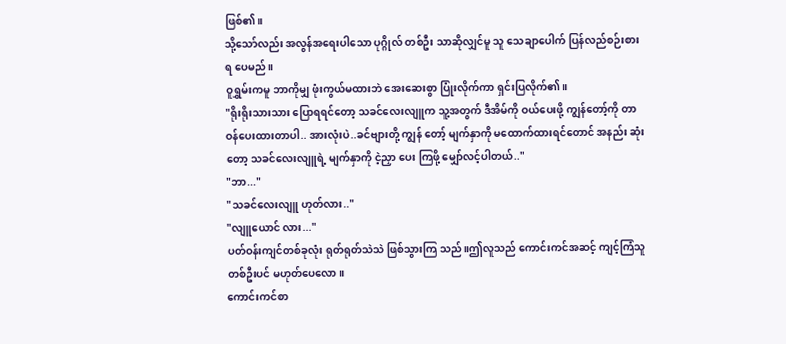ဖြစ်၏။
သို့သော်လည်း အလွန်အရေးပါသော ပုဂ္ဂိုလ် တစ်ဦး သာဆိုလျှင်မူ သူ သေချာပေါက် ပြန်လည်စဉ်းစား ရ ပေမည်။
ဝူရွှမ်းကမူ ဘာကိုမျှ ဖုံးကွယ်မထားဘဲ အေးဆေးစွာ ပြုံးလိုက်ကာ ရှင်းပြလိုက်၏။
"ရိုးရိုးသားသား ပြောရရင်တော့ သခင်လေးလျူက သူ့အတွက် ဒီအိမ်ကို ဝယ်ပေးဖို့ ကျွန်တော့်ကို တာ ဝန်ပေးထားတာပါ.. အားလုံးပဲ..ခင်ဗျားတို့ ကျွန် တော့် မျက်နှာကို မထောက်ထားရင်တောင် အနည်း ဆုံးတော့ သခင်လေးလျူရဲ့ မျက်နှာကို ငဲ့ညှာ ပေး ကြဖို့ မျှော်လင့်ပါတယ်.."
"ဘာ..."
"သခင်လေးလျူ ဟုတ်လား.."
"လျူယောင် လား..."
ပတ်ဝန်းကျင်တစ်ခုလုံး ရုတ်ရုတ်သဲသဲ ဖြစ်သွားကြ သည်။ဤလူသည် ကောင်းကင်အဆင့် ကျင့်ကြံသူ တစ်ဦးပင် မဟုတ်ပေလော။
ကောင်းကင်စာ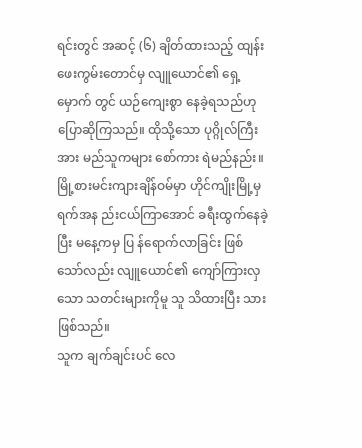ရင်းတွင် အဆင့် (၆) ချိတ်ထားသည့် ထျန်းဖေးကွမ်းတောင်မှ လျူယောင်၏ ရှေ့မှောက် တွင် ယဉ်ကျေးစွာ နေခဲ့ရသည်ဟု ပြောဆိုကြသည်။ ထိုသို့သော ပုဂ္ဂိုလ်ကြီးအား မည်သူကများ စော်ကား ရဲမည်နည်း။
မြို့စားမင်းကျားချိန်ဝမ်မှာ ဟိုင်ကျိုးမြို့မှ ရက်အန ည်းငယ်ကြာအောင် ခရီးထွက်နေခဲ့ပြီး မနေ့ကမှ ပြ န်ရောက်လာခြင်း ဖြစ်သော်လည်း လျူယောင်၏ ကျော်ကြားလှသော သတင်းများကိုမူ သူ သိထားပြီး သား ဖြစ်သည်။
သူက ချက်ချင်းပင် လေ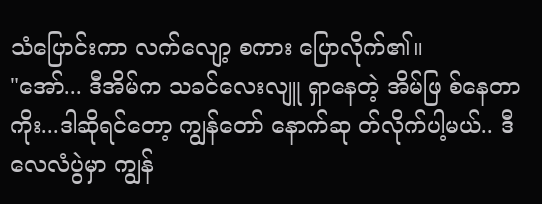သံပြောင်းကာ လက်လျော့ စကား ပြောလိုက်၏။
"အော်... ဒီအိမ်က သခင်လေးလျူ ရှာနေတဲ့ အိမ်ဖြ စ်နေတာကိုး...ဒါဆိုရင်တော့ ကျွန်တော် နောက်ဆု တ်လိုက်ပါ့မယ်.. ဒီလေလံပွဲမှာ ကျွန်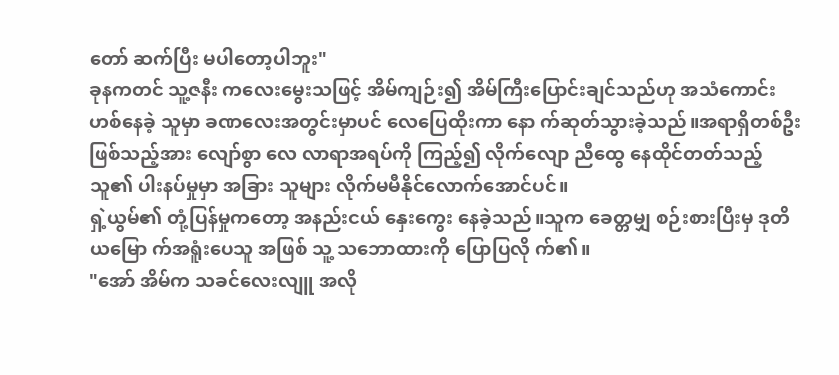တော် ဆက်ပြီး မပါတော့ပါဘူး"
ခုနကတင် သူ့ဇနီး ကလေးမွေးသဖြင့် အိမ်ကျဉ်း၍ အိမ်ကြီးပြောင်းချင်သည်ဟု အသံကောင်းဟစ်နေခဲ့ သူမှာ ခဏလေးအတွင်းမှာပင် လေပြေထိုးကာ နော က်ဆုတ်သွားခဲ့သည်။အရာရှိတစ်ဦး ဖြစ်သည့်အား လျော်စွာ လေ လာရာအရပ်ကို ကြည့်၍ လိုက်လျော ညီထွေ နေထိုင်တတ်သည့် သူ၏ ပါးနပ်မှုမှာ အခြား သူများ လိုက်မမီနိုင်လောက်အောင်ပင်။
ရှဲ့ယွမ်၏ တုံ့ပြန်မှုကတော့ အနည်းငယ် နှေးကွေး နေခဲ့သည်။သူက ခေတ္တမျှ စဉ်းစားပြီးမှ ဒုတိယမြော က်အရူံးပေသူ အဖြစ် သူ့ သဘောထားကို ပြောပြလို က်၏။
"အော် အိမ်က သခင်လေးလျူ အလို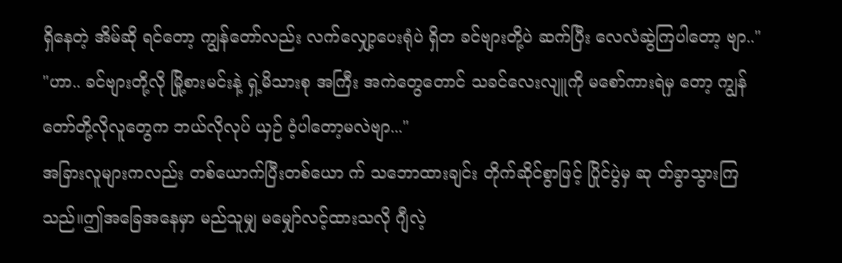ရှိနေတဲ့ အိမ်ဆို ရင်တော့ ကျွန်တော်လည်း လက်လျှော့ပေးရုံပဲ ရှိတ ခင်ဗျားတို့ပဲ ဆက်ပြီး လေလံဆွဲကြပါတော့ ဗျာ.."
"ဟာ.. ခင်ဗျားတို့လို မြို့စားမင်းနဲ့ ရှဲ့မိသားစု အကြီး အကဲတွေတောင် သခင်လေးလျူကို မစော်ကားရဲမှ တော့ ကျွန်တော်တို့လိုလူတွေက ဘယ်လိုလုပ် ယှဉ် ဝံ့ပါတော့မလဲဗျာ..."
အခြားလူများကလည်း တစ်ယောက်ပြီးတစ်ယော က် သဘောထားချင်း တိုက်ဆိုင်စွာဖြင့် ပြိုင်ပွဲမှ ဆု တ်ခွာသွားကြသည်။ဤအခြေအနေမှာ မည်သူမျှ မမျှော်လင့်ထားသလို ဂျီလဲ့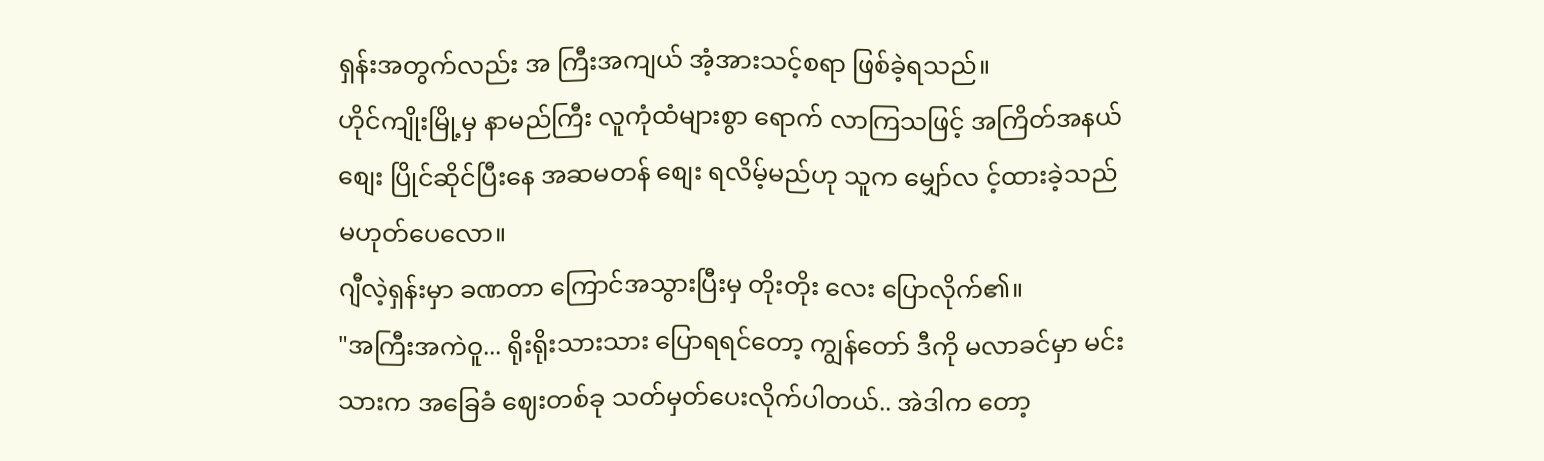ရှန်းအတွက်လည်း အ ကြီးအကျယ် အံ့အားသင့်စရာ ဖြစ်ခဲ့ရသည်။
ဟိုင်ကျိုးမြို့မှ နာမည်ကြီး လူကုံထံများစွာ ရောက် လာကြသဖြင့် အကြိတ်အနယ် စျေး ပြိုင်ဆိုင်ပြီးနေ အဆမတန် စျေး ရလိမ့်မည်ဟု သူက မျှော်လ င့်ထားခဲ့သည်မဟုတ်ပေလော။
ဂျီလဲ့ရှန်းမှာ ခဏတာ ကြောင်အသွားပြီးမှ တိုးတိုး လေး ပြောလိုက်၏။
"အကြီးအကဲဝူ... ရိုးရိုးသားသား ပြောရရင်တော့ ကျွန်တော် ဒီကို မလာခင်မှာ မင်းသားက အခြေခံ ဈေးတစ်ခု သတ်မှတ်ပေးလိုက်ပါတယ်.. အဲဒါက တော့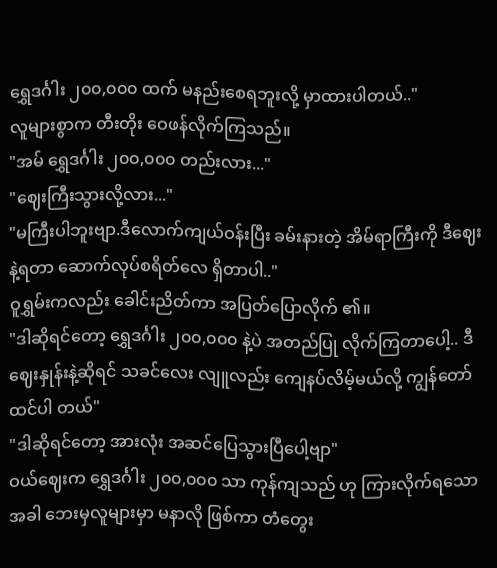ရွှေဒင်္ဂါး ၂၀၀,၀၀၀ ထက် မနည်းစေရဘူးလို့ မှာထားပါတယ်.."
လူများစွာက တီးတိုး ဝေဖန်လိုက်ကြသည်။
"အမ် ရွှေဒင်္ဂါး ၂၀၀,၀၀၀ တည်းလား..."
"ဈေးကြီးသွားလို့လား..."
"မကြီးပါဘူးဗျာ.ဒီလောက်ကျယ်ဝန်းပြီး ခမ်းနားတဲ့ အိမ်ရာကြီးကို ဒီဈေးနဲ့ရတာ ဆောက်လုပ်စရိတ်လေ ရှိတာပါ.."
ဝူရွှမ်းကလည်း ခေါင်းညိတ်ကာ အပြတ်ပြောလိုက် ၏။
"ဒါဆိုရင်တော့ ရွှေဒင်္ဂါး ၂၀၀,၀၀၀ နဲ့ပဲ အတည်ပြု လိုက်ကြတာပေါ့.. ဒီဈေးနှုန်းနဲ့ဆိုရင် သခင်လေး လျူလည်း ကျေနပ်လိမ့်မယ်လို့ ကျွန်တော် ထင်ပါ တယ်"
"ဒါဆိုရင်တော့ အားလုံး အဆင်ပြေသွားပြီပေါ့ဗျာ"
ဝယ်ဈေးက ရွှေဒင်္ဂါး ၂၀၀,၀၀၀ သာ ကုန်ကျသည် ဟု ကြားလိုက်ရသောအခါ ဘေးမှလူများမှာ မနာလို ဖြစ်ကာ တံတွေး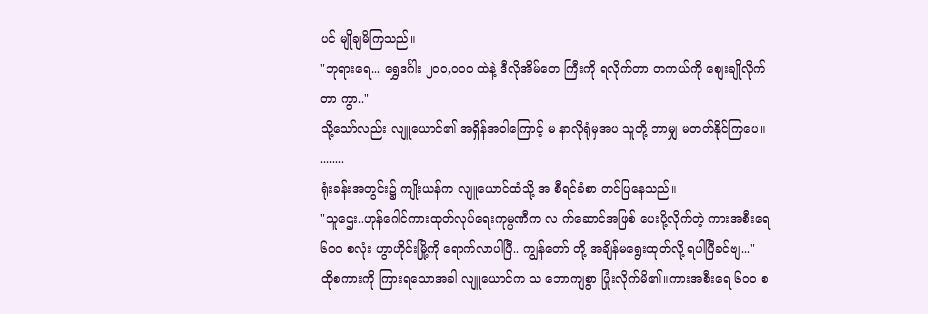ပင် မျိုချမိကြသည်။
"ဘုရားရေ... ရွှေဒင်္ဂါး ၂၀၀,၀၀၀ ထဲနဲ့ ဒီလိုအိမ်တေ ကြီးကို ရလိုက်တာ တကယ်ကို စျေးချိုလိုက်တာ ကွာ.."
သို့သော်လည်း လျူယောင်၏ အရှိန်အဝါကြောင့် မ နာလိုရုံမှအပ သူတို့ ဘာမျှ မတတ်နိုင်ကြပေ။
........
ရုံးခန်းအတွင်း၌ ကျိုးယန်က လျူယောင်ထံသို့ အ စီရင်ခံစာ တင်ပြနေသည်။
"သူဌေး..ဟုန်ဂေါင်ကားထုတ်လုပ်ရေးကုမ္ပဏီက လ က်ဆောင်အဖြစ် ပေးပို့လိုက်တဲ့ ကားအစီးရေ ၆၀၀ စလုံး ဟွာဟိုင်းမြို့ကို ရောက်လာပါပြီ.. ကျွန်တော် တို့ အချိန်မရွေးထုတ်လို့ ရပါပြီခင်ဗျ..."
ထိုစကားကို ကြားရသောအခါ လျူယောင်က သ ဘောကျစွာ ပြုံးလိုက်မိ၏။ကားအစီးရေ ၆၀၀ စ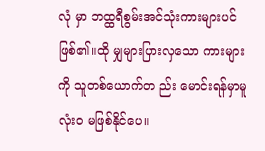လုံ မှာ ဘထ္ထရီစွမ်းအင်သုံးကားများပင် ဖြစ်၏။ထို မျှများပြားလှသော ကားများကို သူတစ်ယောက်တ ည်း မောင်းရန်မှာမူ လုံးဝ မဖြစ်နိုင်ပေ။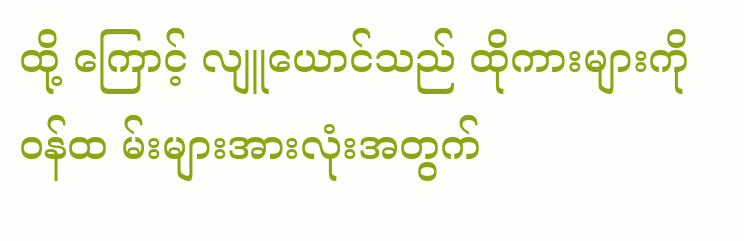ထို့ ကြောင့် လျူယောင်သည် ထိုကားများကို ဝန်ထ မ်းများအားလုံးအတွက်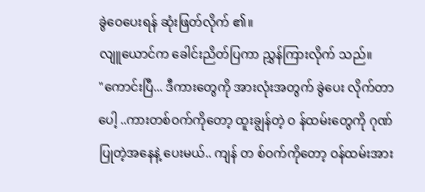ခွဲဝေပေးရန် ဆုံးဖြတ်လိုက် ၏။
လျူယောင်က ခေါင်းညိတ်ပြကာ ညွှန်ကြားလိုက် သည်။
"ကောင်းပြီ... ဒီကားတွေကို အားလုံးအတွက် ခွဲပေး လိုက်တာပေါ့ ..ကားတစ်ဝက်ကိုတော့ ထူးချွန်တဲ့ ဝ န်ထမ်းတွေကို ဂုဏ်ပြုတဲ့အနေနဲ့ ပေးမယ်.. ကျန် တ စ်ဝက်ကိုတော့ ဝန်ထမ်းအား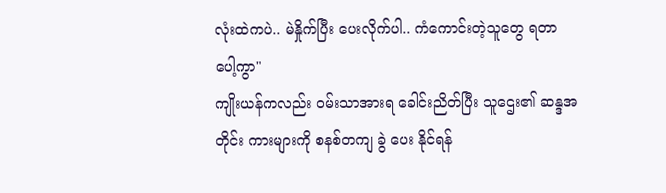လုံးထဲကပဲ.. မဲနှိုက်ပြီး ပေးလိုက်ပါ.. ကံကောင်းတဲ့သူတွေ ရတာပေါ့ကွာ"
ကျိုးယန်ကလည်း ဝမ်းသာအားရ ခေါင်းညိတ်ပြီး သူဌေး၏ ဆန္ဒအတိုင်း ကားများကို စနစ်တကျ ခွဲ ပေး နိုင်ရန်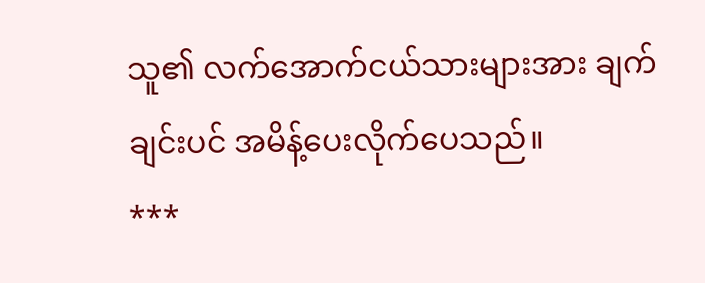သူ၏ လက်အောက်ငယ်သားများအား ချက်ချင်းပင် အမိန့်ပေးလိုက်ပေသည်။
***